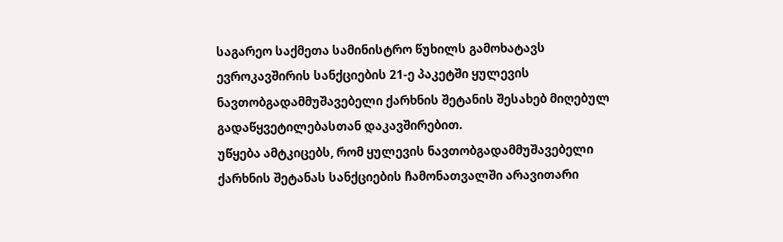საგარეო საქმეთა სამინისტრო წუხილს გამოხატავს ევროკავშირის სანქციების 21-ე პაკეტში ყულევის ნავთობგადამმუშავებელი ქარხნის შეტანის შესახებ მიღებულ გადაწყვეტილებასთან დაკავშირებით.
უწყება ამტკიცებს, რომ ყულევის ნავთობგადამმუშავებელი ქარხნის შეტანას სანქციების ჩამონათვალში არავითარი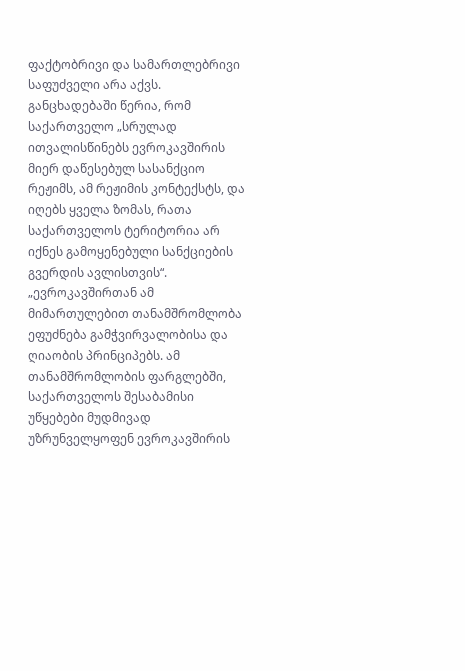ფაქტობრივი და სამართლებრივი საფუძველი არა აქვს.
განცხადებაში წერია, რომ საქართველო „სრულად ითვალისწინებს ევროკავშირის მიერ დაწესებულ სასანქციო რეჟიმს, ამ რეჟიმის კონტექსტს, და იღებს ყველა ზომას, რათა საქართველოს ტერიტორია არ იქნეს გამოყენებული სანქციების გვერდის ავლისთვის“.
„ევროკავშირთან ამ მიმართულებით თანამშრომლობა ეფუძნება გამჭვირვალობისა და ღიაობის პრინციპებს. ამ თანამშრომლობის ფარგლებში, საქართველოს შესაბამისი უწყებები მუდმივად უზრუნველყოფენ ევროკავშირის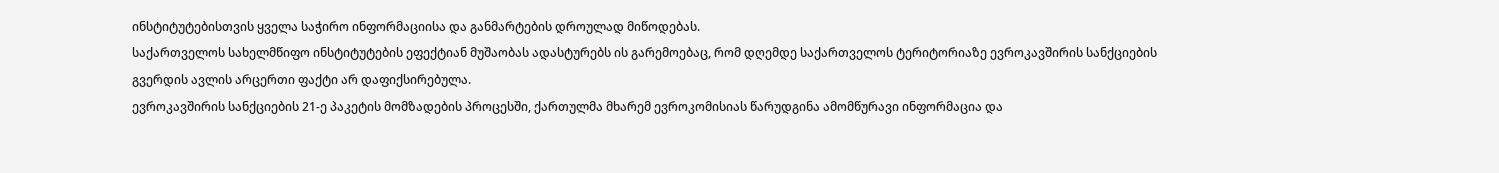ინსტიტუტებისთვის ყველა საჭირო ინფორმაციისა და განმარტების დროულად მიწოდებას.
საქართველოს სახელმწიფო ინსტიტუტების ეფექტიან მუშაობას ადასტურებს ის გარემოებაც, რომ დღემდე საქართველოს ტერიტორიაზე ევროკავშირის სანქციების გვერდის ავლის არცერთი ფაქტი არ დაფიქსირებულა.
ევროკავშირის სანქციების 21-ე პაკეტის მომზადების პროცესში, ქართულმა მხარემ ევროკომისიას წარუდგინა ამომწურავი ინფორმაცია და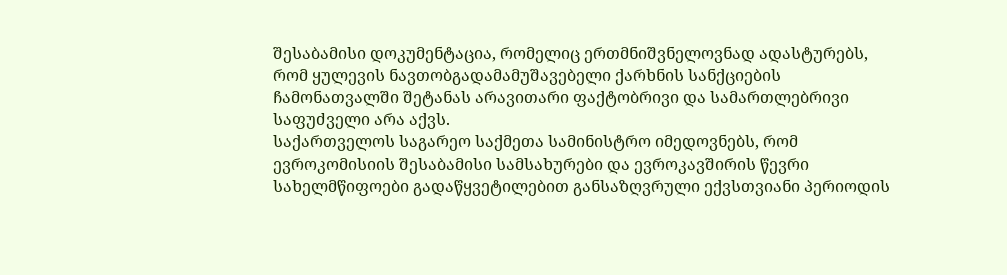შესაბამისი დოკუმენტაცია, რომელიც ერთმნიშვნელოვნად ადასტურებს, რომ ყულევის ნავთობგადამამუშავებელი ქარხნის სანქციების ჩამონათვალში შეტანას არავითარი ფაქტობრივი და სამართლებრივი საფუძველი არა აქვს.
საქართველოს საგარეო საქმეთა სამინისტრო იმედოვნებს, რომ ევროკომისიის შესაბამისი სამსახურები და ევროკავშირის წევრი სახელმწიფოები გადაწყვეტილებით განსაზღვრული ექვსთვიანი პერიოდის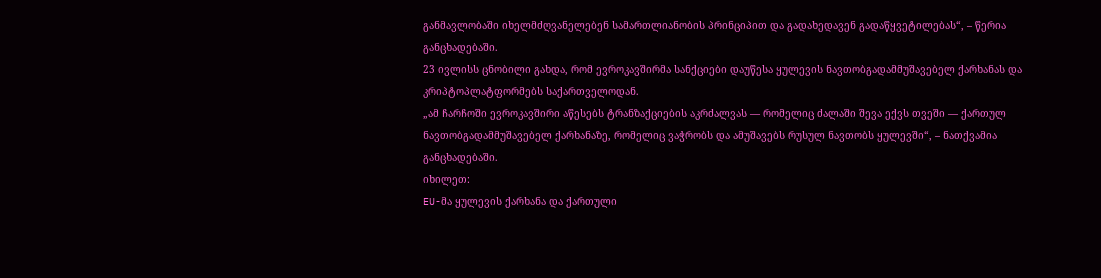განმავლობაში იხელმძღვანელებენ სამართლიანობის პრინციპით და გადახედავენ გადაწყვეტილებას“, – წერია განცხადებაში.
23 ივლისს ცნობილი გახდა, რომ ევროკავშირმა სანქციები დაუწესა ყულევის ნავთობგადამმუშავებელ ქარხანას და კრიპტოპლატფორმებს საქართველოდან.
„ამ ჩარჩოში ევროკავშირი აწესებს ტრანზაქციების აკრძალვას — რომელიც ძალაში შევა ექვს თვეში — ქართულ ნავთობგადამმუშავებელ ქარხანაზე, რომელიც ვაჭრობს და ამუშავებს რუსულ ნავთობს ყულევში“, – ნათქვამია განცხადებაში.
იხილეთ:
EU-მა ყულევის ქარხანა და ქართული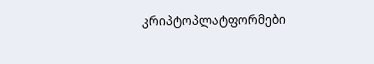კრიპტოპლატფორმები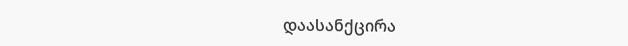დაასანქცირა